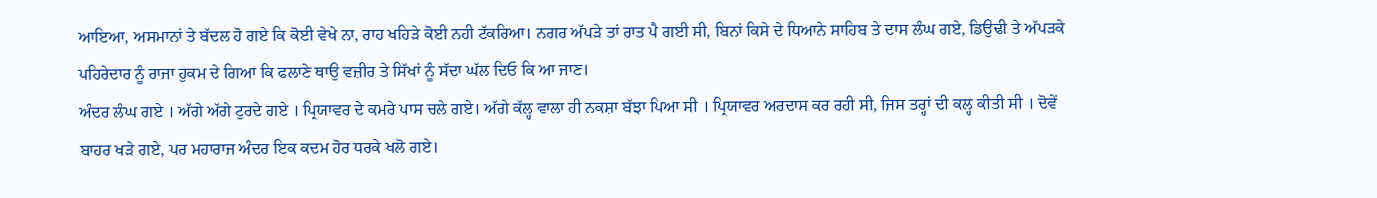ਆਇਆ, ਅਸਮਾਨਾਂ ਤੇ ਬੱਦਲ ਹੋ ਗਏ ਕਿ ਕੋਈ ਵੇਖੇ ਨਾ, ਰਾਹ ਖਹਿੜੇ ਕੋਈ ਨਹੀ ਟੱਕਰਿਆ। ਨਗਰ ਅੱਪੜੇ ਤਾਂ ਰਾਤ ਪੈ ਗਈ ਸੀ, ਬਿਨਾਂ ਕਿਸੇ ਦੇ ਧਿਆਨੇ ਸਾਹਿਬ ਤੇ ਦਾਸ ਲੰਘ ਗਏ, ਡਿਉਢੀ ਤੇ ਅੱਪੜਕੇ ਪਹਿਰੇਦਾਰ ਨੂੰ ਰਾਜਾ ਹੁਕਮ ਦੇ ਗਿਆ ਕਿ ਫਲਾਣੇ ਥਾਉ ਵਜ਼ੀਰ ਤੇ ਸਿੱਖਾਂ ਨੂੰ ਸੱਦਾ ਘੱਲ ਦਿਓ ਕਿ ਆ ਜਾਣ।
ਅੰਦਰ ਲੰਘ ਗਏ । ਅੱਗੇ ਅੱਗੇ ਟੁਰਦੇ ਗਏ । ਪ੍ਰਿਯਾਵਰ ਦੇ ਕਮਰੇ ਪਾਸ ਚਲੇ ਗਏ। ਅੱਗੇ ਕੱਲ੍ਹ ਵਾਲਾ ਹੀ ਨਕਸ਼ਾ ਬੱਝਾ ਪਿਆ ਸੀ । ਪ੍ਰਿਯਾਵਰ ਅਰਦਾਸ ਕਰ ਰਹੀ ਸੀ, ਜਿਸ ਤਰ੍ਹਾਂ ਦੀ ਕਲ੍ਹ ਕੀਤੀ ਸੀ । ਦੋਵੇਂ ਬਾਹਰ ਖੜੇ ਗਏ, ਪਰ ਮਹਾਰਾਜ ਅੰਦਰ ਇਕ ਕਦਮ ਹੋਰ ਧਰਕੇ ਖਲੋ ਗਏ।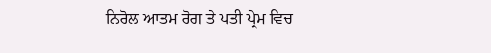ਨਿਰੋਲ ਆਤਮ ਰੋਗ ਤੇ ਪਤੀ ਪ੍ਰੇਮ ਵਿਚ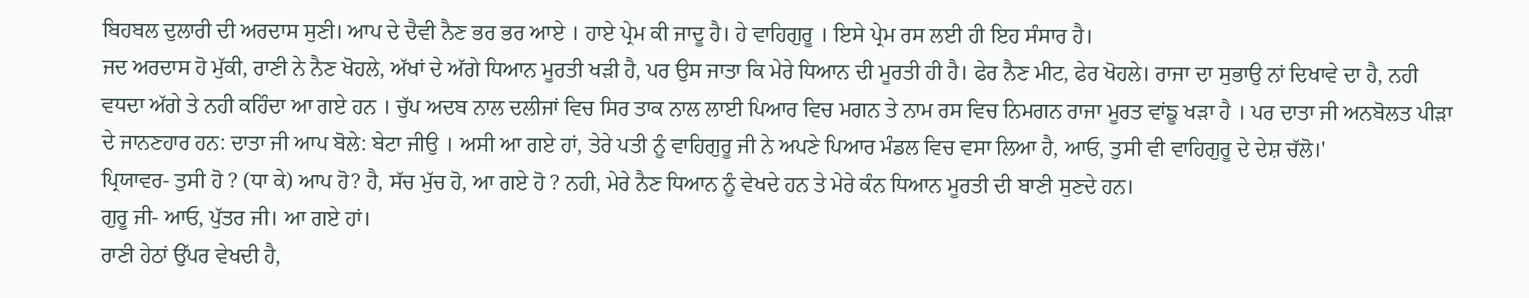ਬਿਹਬਲ ਦੁਲਾਰੀ ਦੀ ਅਰਦਾਸ ਸੁਣੀ। ਆਪ ਦੇ ਦੈਵੀ ਨੈਣ ਭਰ ਭਰ ਆਏ । ਹਾਏ ਪ੍ਰੇਮ ਕੀ ਜਾਦੂ ਹੈ। ਹੇ ਵਾਹਿਗੁਰੂ । ਇਸੇ ਪ੍ਰੇਮ ਰਸ ਲਈ ਹੀ ਇਹ ਸੰਸਾਰ ਹੈ।
ਜਦ ਅਰਦਾਸ ਹੋ ਮੁੱਕੀ, ਰਾਣੀ ਨੇ ਨੈਣ ਖੋਹਲੇ, ਅੱਖਾਂ ਦੇ ਅੱਗੇ ਧਿਆਨ ਮੂਰਤੀ ਖੜੀ ਹੈ, ਪਰ ਉਸ ਜਾਤਾ ਕਿ ਮੇਰੇ ਧਿਆਨ ਦੀ ਮੂਰਤੀ ਹੀ ਹੈ। ਫੇਰ ਨੈਣ ਮੀਟ, ਫੇਰ ਖੋਹਲੇ। ਰਾਜਾ ਦਾ ਸੁਭਾਉ ਨਾਂ ਦਿਖਾਵੇ ਦਾ ਹੈ, ਨਹੀ ਵਧਦਾ ਅੱਗੇ ਤੇ ਨਹੀ ਕਹਿੰਦਾ ਆ ਗਏ ਹਨ । ਚੁੱਪ ਅਦਬ ਨਾਲ ਦਲੀਜਾਂ ਵਿਚ ਸਿਰ ਤਾਕ ਨਾਲ ਲਾਈ ਪਿਆਰ ਵਿਚ ਮਗਨ ਤੇ ਨਾਮ ਰਸ ਵਿਚ ਨਿਮਗਨ ਰਾਜਾ ਮੂਰਤ ਵਾਂਙੂ ਖੜਾ ਹੈ । ਪਰ ਦਾਤਾ ਜੀ ਅਨਬੋਲਤ ਪੀੜਾ ਦੇ ਜਾਨਣਹਾਰ ਹਨ: ਦਾਤਾ ਜੀ ਆਪ ਬੋਲੇ: ਬੇਟਾ ਜੀਉ । ਅਸੀ ਆ ਗਏ ਹਾਂ, ਤੇਰੇ ਪਤੀ ਨੂੰ ਵਾਹਿਗੁਰੂ ਜੀ ਨੇ ਅਪਣੇ ਪਿਆਰ ਮੰਡਲ ਵਿਚ ਵਸਾ ਲਿਆ ਹੈ, ਆਓ, ਤੁਸੀ ਵੀ ਵਾਹਿਗੁਰੂ ਦੇ ਦੇਸ਼ ਚੱਲੋ।'
ਪ੍ਰਿਯਾਵਰ- ਤੁਸੀ ਹੋ ? (ਧਾ ਕੇ) ਆਪ ਹੋ? ਹੈ, ਸੱਚ ਮੁੱਚ ਹੋ, ਆ ਗਏ ਹੋ ? ਨਹੀ, ਮੇਰੇ ਨੈਣ ਧਿਆਨ ਨੂੰ ਵੇਖਦੇ ਹਨ ਤੇ ਮੇਰੇ ਕੰਨ ਧਿਆਨ ਮੂਰਤੀ ਦੀ ਬਾਣੀ ਸੁਣਦੇ ਹਨ।
ਗੁਰੂ ਜੀ- ਆਓ, ਪੁੱਤਰ ਜੀ। ਆ ਗਏ ਹਾਂ।
ਰਾਣੀ ਹੇਠਾਂ ਉੱਪਰ ਵੇਖਦੀ ਹੈ,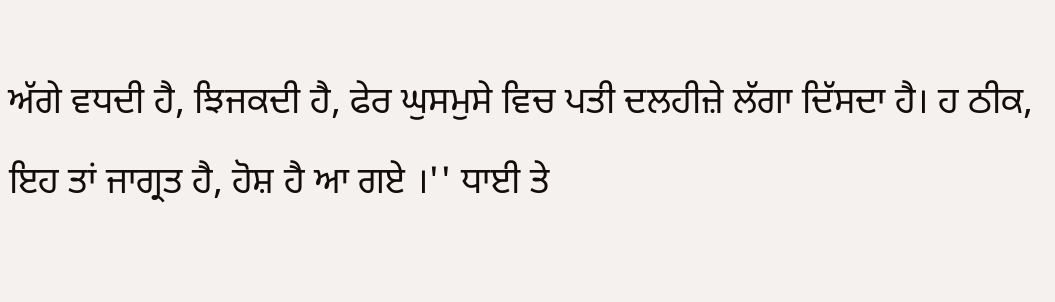ਅੱਗੇ ਵਧਦੀ ਹੈ, ਝਿਜਕਦੀ ਹੈ, ਫੇਰ ਘੁਸਮੁਸੇ ਵਿਚ ਪਤੀ ਦਲਹੀਜ਼ੇ ਲੱਗਾ ਦਿੱਸਦਾ ਹੈ। ਹ ਠੀਕ, ਇਹ ਤਾਂ ਜਾਗ੍ਰਤ ਹੈ, ਹੋਸ਼ ਹੈ ਆ ਗਏ ।'' ਧਾਈ ਤੇ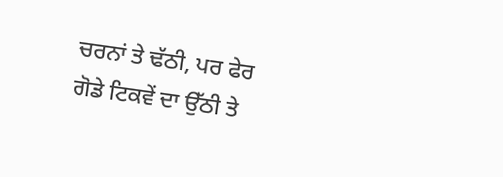ਚਰਨਾਂ ਤੇ ਢੱਠੀ, ਪਰ ਫੇਰ ਗੋਡੇ ਟਿਕਵੇਂ ਦਾ ਉੱਠੀ ਤੇ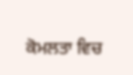ਕੋਮਲਤਾ ਵਿਚ